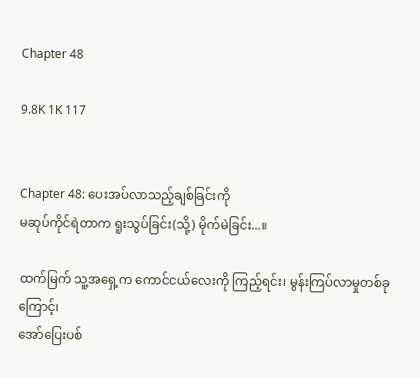Chapter 48

9.8K 1K 117


Chapter 48: ပေးအပ်လာသည့်ချစ်ခြင်းကို
မဆုပ်ကိုင်ရဲတာက ရူးသွပ်ခြင်း(သို့) မိုက်မဲခြင်း...။

ထက်မြက် သူ့အရှေ့က ကောင်ငယ်လေးကို ကြည့်ရင်း၊ မွန်းကြပ်လာမှုတစ်ခုကြောင့်၊
အော်ပြေးပစ်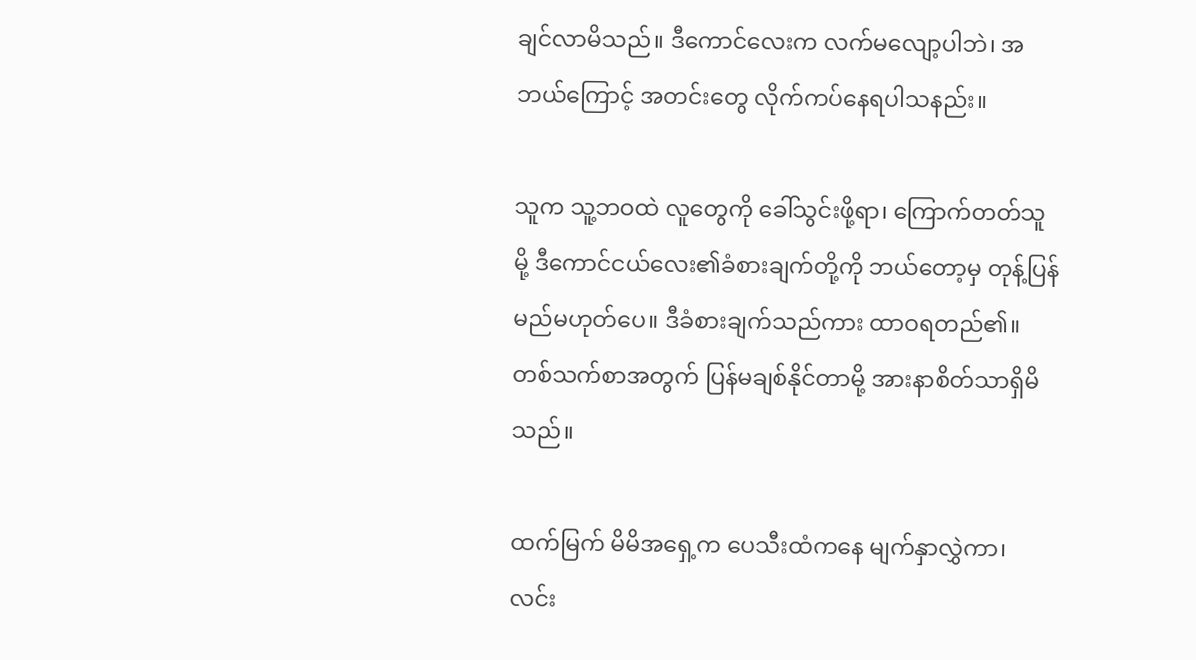ချင်လာမိသည်။ ဒီကောင်လေးက လက်မလျော့ပါဘဲ၊ အဘယ်ကြောင့် အတင်းတွေ လိုက်ကပ်နေရပါသနည်း။

သူက သူ့ဘဝထဲ လူတွေကို ခေါ်သွင်းဖို့ရာ၊ ကြောက်တတ်သူမို့ ဒီကောင်ငယ်လေး၏ခံစားချက်တို့ကို ဘယ်တော့မှ တုန့်ပြန်မည်မဟုတ်ပေ။ ဒီခံစားချက်သည်ကား ထာဝရတည်၏။ တစ်သက်စာအတွက် ပြန်မချစ်နိုင်တာမို့ အားနာစိတ်သာရှိမိသည်။

ထက်မြက် မိမိအရှေ့က ပေသီးထံကနေ မျက်နှာလွှဲကာ၊ လင်း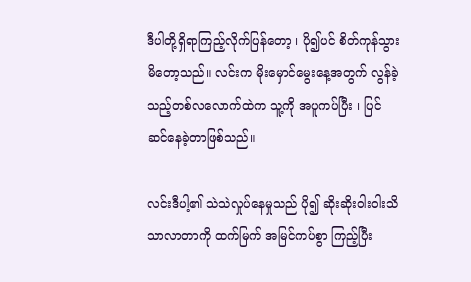ဒီပါတို့ရှိရာကြည့်လိုက်ပြန်တော့ ၊ ပို၍ပင် စိတ်ကုန်သွားမိတော့သည်။ လင်းက မိုးမှောင်မွေးနေ့အတွက် လွန်ခဲ့သည့်တစ်လလောက်ထဲက သူ့ကို အပူကပ်ပြီး ၊ ပြင်ဆင်နေခဲ့တာဖြစ်သည်။

လင်းဒီပါ့၏ သဲသဲလှုပ်နေမှုသည် ပို၍ ဆိုးဆိုးဝါးဝါးသိသာလာတာကို ထက်မြက် အမြင်ကပ်စွာ ကြည့်ပြီး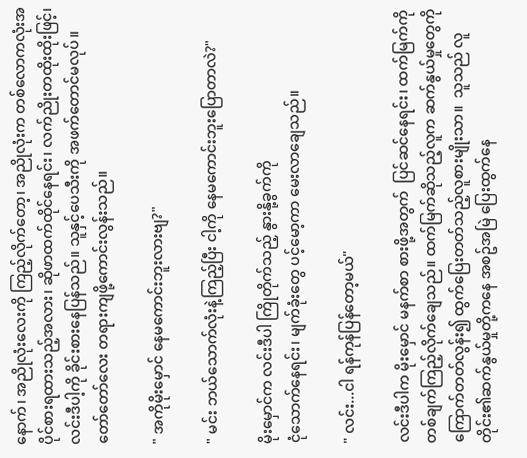နောက်၊ အညိုလုံးလေးကို ကြည့်လိုက်တော့၊ အညိုလုံးက တစ်လောကလုံးအပိုင်စားရထားသည့်အလား၊ ဆိုဖာထက်ထိုင်နေရင်း၊ လက်ညိုးတထိုးထိုးဖြင့်၊ လင်းဒီပါ့ကို ခိုင်းစားနေပြန်သည်။ သူနှင့်ပေသီးကို အဖက်တောင်မလုပ်။ တော်တော်လေး တရားကျဖို့ကောင်းလွန်းသည်။

" အကိုမိုးမှောင် နေမကောင်းဘူးလားဗျ?"

" မင်း ဘယ်သောက်လုံးနဲ့ကြည့်ပြီး ငါ့ကို နေမကောင်းဘူးပြောတာလဲ?"

မိုးမှောင်က လင်းဒီပါ ကြိုတိုက်သည့် နွားနို့ခွက်ကို
ငုံသောက်နေရင်း၊ မျက်ခုံးတွေ ပင့်မော့ကာ မေးလာချေသည်။

" လင်း...ငါ ရန်ကုန်ပြန်တော့မယ်"

လင်းဒီပါက မိုးမှောင် မနက်စာ စားဖို့အတွက်  ပြင်ဆင်နေရင်း၊ ထက်မြက်ကို တစ်ချက်ကြည့်လိုက်ချေသည်။ ထက်မြက်ဆိုသည့်လူက ဆက်နွယ်မှုတွေကို ကြောက်တတ်လွန်း၍ ထွက်ပြေးတတ်သည့်လူစားမျိုးသာ။  သူသည် လူတိုင်း၏ဆက်နွယ်မှုတို့ကနေ အစဥ်အမြဲ ပြေးထွက်နေ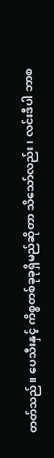တတ်သည်။ ပေသီးနှင့် ကိစ္စတစ်ခုခုရှိမည်ဆိုတာ သိသော်လည်း၊ လင်းဒီပါ ဘာစ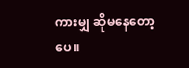ကားမျှ ဆိုမနေတော့ပေ။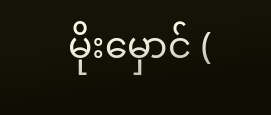မိုးမှောင် (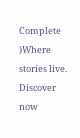Complete )Where stories live. Discover now